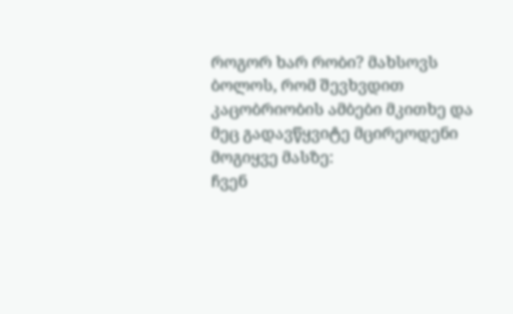როგორ ხარ რობი? მახსოვს ბოლოს, რომ შევხვდით კაცობრიობის ამბები მკითხე და მეც გადავწყვიტე მცირეოდენი მოგიყვე მასზე:
ჩვენ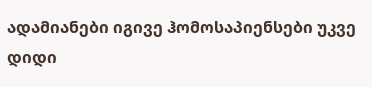ადამიანები იგივე ჰომოსაპიენსები უკვე დიდი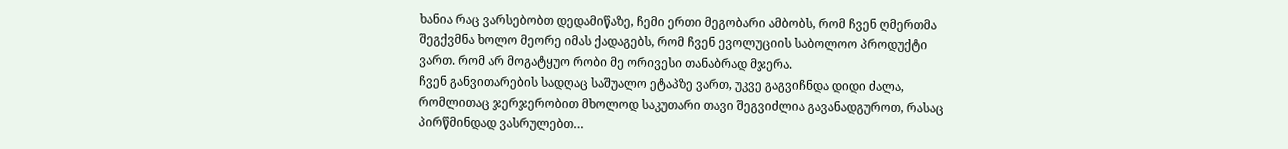ხანია რაც ვარსებობთ დედამიწაზე, ჩემი ერთი მეგობარი ამბობს, რომ ჩვენ ღმერთმა შეგქვმნა ხოლო მეორე იმას ქადაგებს, რომ ჩვენ ევოლუციის საბოლოო პროდუქტი ვართ. რომ არ მოგატყუო რობი მე ორივესი თანაბრად მჯერა.
ჩვენ განვითარების სადღაც საშუალო ეტაპზე ვართ, უკვე გაგვიჩნდა დიდი ძალა, რომლითაც ჯერჯერობით მხოლოდ საკუთარი თავი შეგვიძლია გავანადგუროთ, რასაც პირწმინდად ვასრულებთ…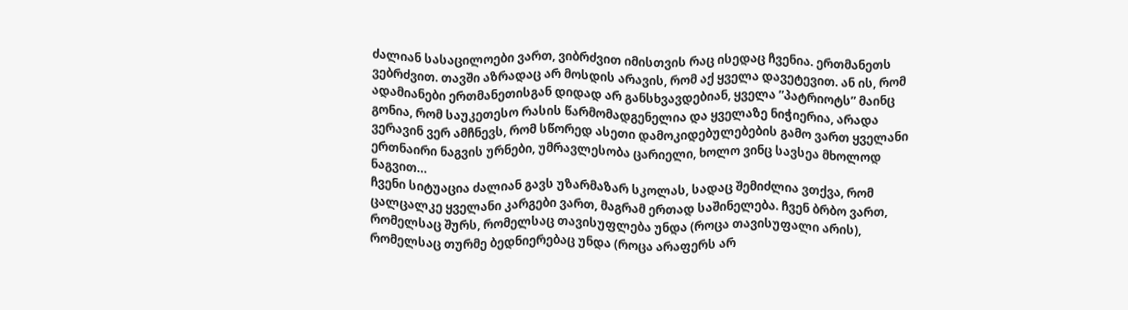ძალიან სასაცილოები ვართ, ვიბრძვით იმისთვის რაც ისედაც ჩვენია. ერთმანეთს ვებრძვით. თავში აზრადაც არ მოსდის არავის, რომ აქ ყველა დავეტევით. ან ის, რომ ადამიანები ერთმანეთისგან დიდად არ განსხვავდებიან, ყველა ”პატრიოტს” მაინც გონია, რომ საუკეთესო რასის წარმომადგენელია და ყველაზე ნიჭიერია, არადა ვერავინ ვერ ამჩნევს, რომ სწორედ ასეთი დამოკიდებულებების გამო ვართ ყველანი ერთნაირი ნაგვის ურნები, უმრავლესობა ცარიელი, ხოლო ვინც სავსეა მხოლოდ ნაგვით…
ჩვენი სიტუაცია ძალიან გავს უზარმაზარ სკოლას, სადაც შემიძლია ვთქვა, რომ ცალცალკე ყველანი კარგები ვართ, მაგრამ ერთად საშინელება. ჩვენ ბრბო ვართ, რომელსაც შურს, რომელსაც თავისუფლება უნდა (როცა თავისუფალი არის), რომელსაც თურმე ბედნიერებაც უნდა (როცა არაფერს არ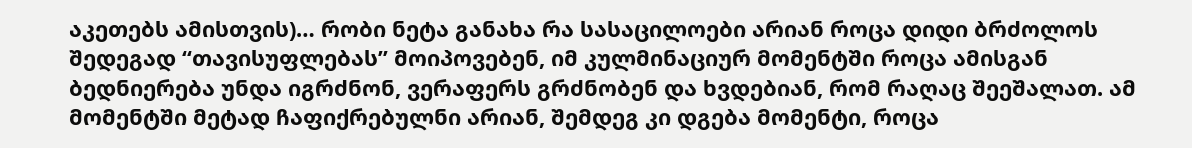აკეთებს ამისთვის)… რობი ნეტა განახა რა სასაცილოები არიან როცა დიდი ბრძოლოს შედეგად “თავისუფლებას” მოიპოვებენ, იმ კულმინაციურ მომენტში როცა ამისგან ბედნიერება უნდა იგრძნონ, ვერაფერს გრძნობენ და ხვდებიან, რომ რაღაც შეეშალათ. ამ მომენტში მეტად ჩაფიქრებულნი არიან, შემდეგ კი დგება მომენტი, როცა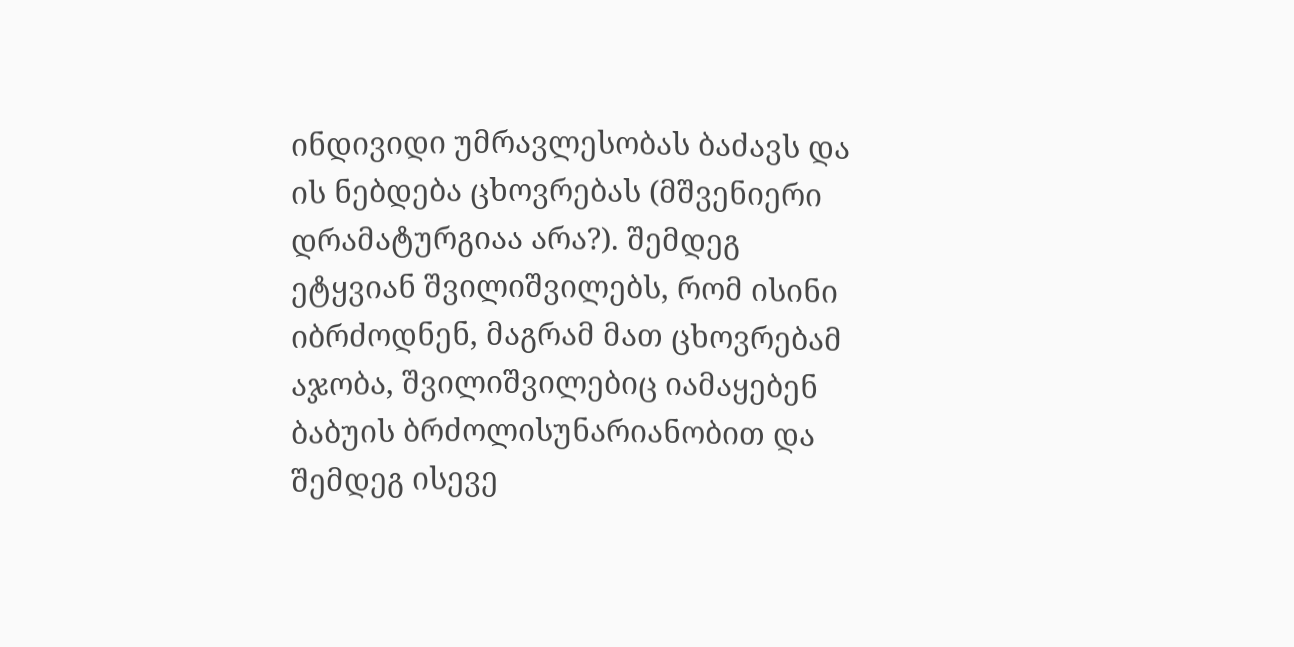ინდივიდი უმრავლესობას ბაძავს და ის ნებდება ცხოვრებას (მშვენიერი დრამატურგიაა არა?). შემდეგ ეტყვიან შვილიშვილებს, რომ ისინი იბრძოდნენ, მაგრამ მათ ცხოვრებამ აჯობა, შვილიშვილებიც იამაყებენ ბაბუის ბრძოლისუნარიანობით და შემდეგ ისევე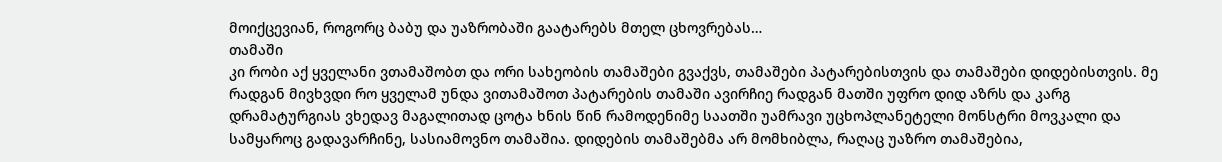მოიქცევიან, როგორც ბაბუ და უაზრობაში გაატარებს მთელ ცხოვრებას…
თამაში
კი რობი აქ ყველანი ვთამაშობთ და ორი სახეობის თამაშები გვაქვს, თამაშები პატარებისთვის და თამაშები დიდებისთვის. მე რადგან მივხვდი რო ყველამ უნდა ვითამაშოთ პატარების თამაში ავირჩიე რადგან მათში უფრო დიდ აზრს და კარგ დრამატურგიას ვხედავ მაგალითად ცოტა ხნის წინ რამოდენიმე საათში უამრავი უცხოპლანეტელი მონსტრი მოვკალი და სამყაროც გადავარჩინე, სასიამოვნო თამაშია. დიდების თამაშებმა არ მომხიბლა, რაღაც უაზრო თამაშებია,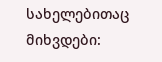სახელებითაც მიხვდები: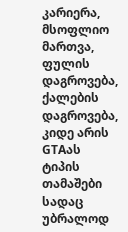კარიერა, მსოფლიო მართვა, ფულის დაგროვება, ქალების დაგროვება, კიდე არის GTAას ტიპის თამაშები სადაც უბრალოდ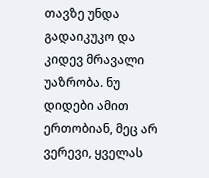თავზე უნდა გადაიკუკო და კიდევ მრავალი უაზრობა. ნუ დიდები ამით ერთობიან, მეც არ ვერევი, ყველას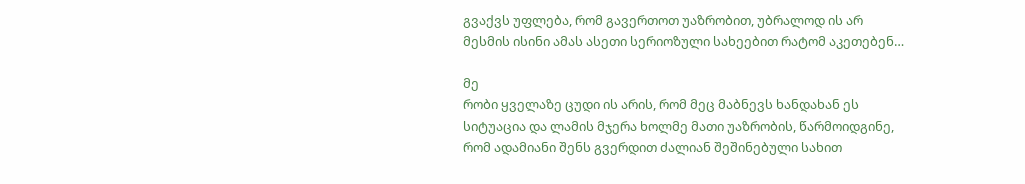გვაქვს უფლება, რომ გავერთოთ უაზრობით, უბრალოდ ის არ მესმის ისინი ამას ასეთი სერიოზული სახეებით რატომ აკეთებენ…

მე
რობი ყველაზე ცუდი ის არის, რომ მეც მაბნევს ხანდახან ეს სიტუაცია და ლამის მჯერა ხოლმე მათი უაზრობის, წარმოიდგინე, რომ ადამიანი შენს გვერდით ძალიან შეშინებული სახით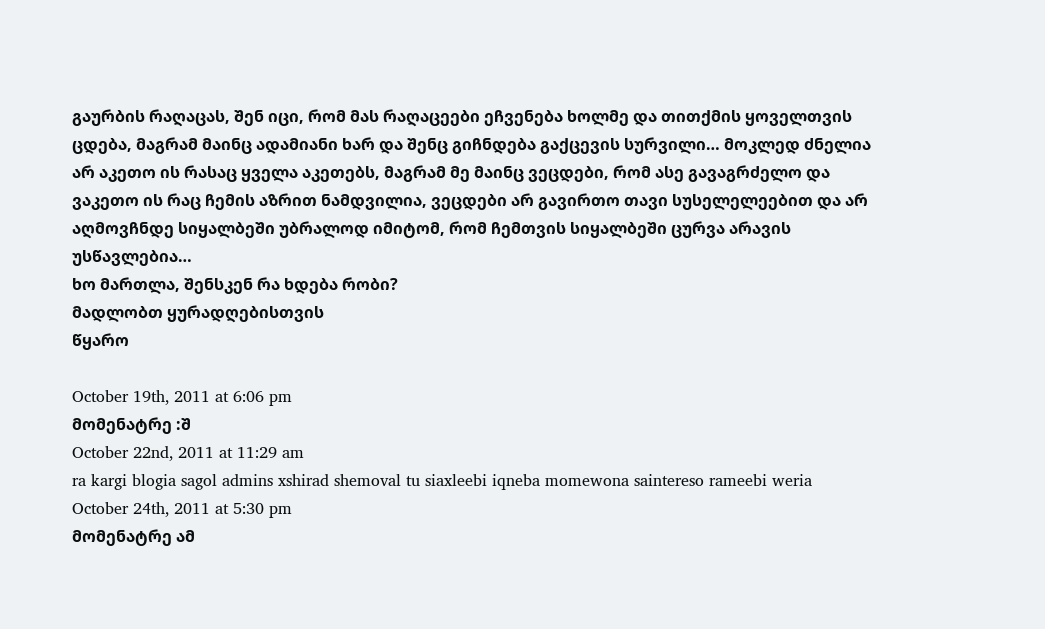გაურბის რაღაცას, შენ იცი, რომ მას რაღაცეები ეჩვენება ხოლმე და თითქმის ყოველთვის ცდება, მაგრამ მაინც ადამიანი ხარ და შენც გიჩნდება გაქცევის სურვილი… მოკლედ ძნელია არ აკეთო ის რასაც ყველა აკეთებს, მაგრამ მე მაინც ვეცდები, რომ ასე გავაგრძელო და ვაკეთო ის რაც ჩემის აზრით ნამდვილია, ვეცდები არ გავირთო თავი სუსელელეებით და არ აღმოვჩნდე სიყალბეში უბრალოდ იმიტომ, რომ ჩემთვის სიყალბეში ცურვა არავის უსწავლებია…
ხო მართლა, შენსკენ რა ხდება რობი?
მადლობთ ყურადღებისთვის
წყარო

October 19th, 2011 at 6:06 pm
მომენატრე :შ
October 22nd, 2011 at 11:29 am
ra kargi blogia sagol admins xshirad shemoval tu siaxleebi iqneba momewona saintereso rameebi weria
October 24th, 2011 at 5:30 pm
მომენატრე ამ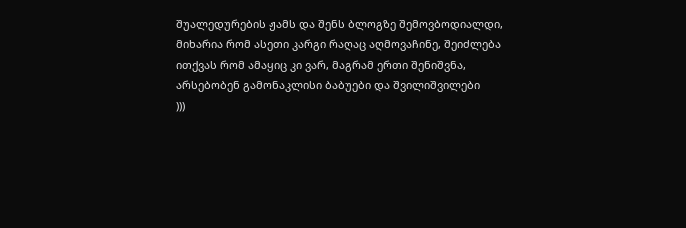შუალედურების ჟამს და შენს ბლოგზე შემოვბოდიალდი, მიხარია რომ ასეთი კარგი რაღაც აღმოვაჩინე, შეიძლება ითქვას რომ ამაყიც კი ვარ, მაგრამ ერთი შენიშვნა, არსებობენ გამონაკლისი ბაბუები და შვილიშვილები
)))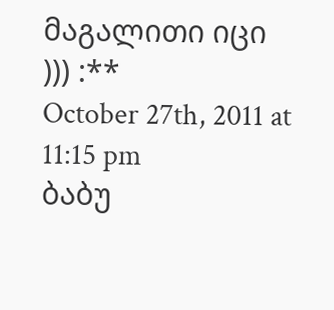მაგალითი იცი
))) :**
October 27th, 2011 at 11:15 pm
ბაბუ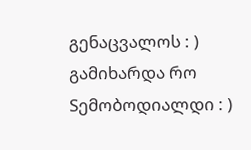გენაცვალოს : ) გამიხარდა რო Sემობოდიალდი : )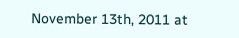November 13th, 2011 at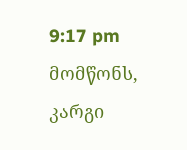9:17 pm
მომწონს, კარგი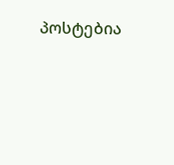პოსტებია